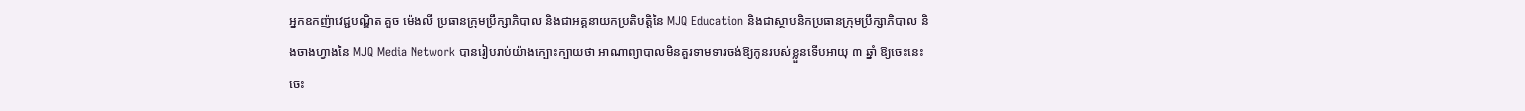អ្នកឧកញ៉ាវេជ្ជបណ្ឌិត គួច ម៉េងលី ប្រធានក្រុមប្រឹក្សាភិបាល និងជាអគ្គនាយកប្រតិបត្តិនៃ MJQ Education និងជាស្ថាបនិកប្រធានក្រុមប្រឹក្សាភិបាល និងចាងហ្វាងនៃ MJQ Media Network បានរៀបរាប់យ៉ាងក្បោះក្បាយថា អាណាព្យាបាលមិនគួរទាមទារចង់ឱ្យកូនរបស់ខ្លួនទើបអាយុ ៣ ឆ្នាំ ឱ្យចេះនេះចេះ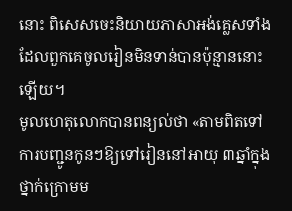នោះ ពិសេសចេះនិយាយភាសាអង់គ្លេសទាំងដែលពួកគេចូលរៀនមិនទាន់បានប៉ុន្មាននោះឡើយ។
មូលហេតុលោកបានពន្យល់ថា «តាមពិតទៅ ការបញ្ជូនកូនៗឱ្យទៅរៀននៅអាយុ ៣ឆ្នាំក្នុងថ្នាក់ក្រោមម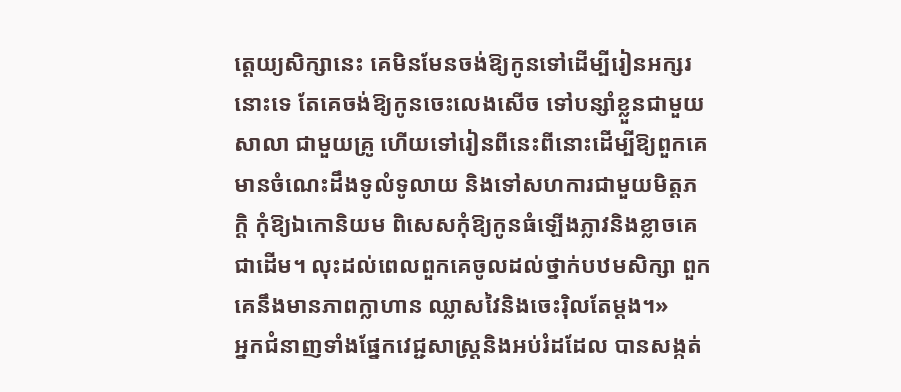ត្តេយ្យសិក្សានេះ គេមិនមែនចង់ឱ្យកូនទៅដើម្បីរៀនអក្សរនោះទេ តែគេចង់ឱ្យកូនចេះលេងសើច ទៅបន្សាំខ្លួនជាមួយសាលា ជាមួយគ្រូ ហើយទៅរៀនពីនេះពីនោះដើម្បីឱ្យពួកគេមានចំណេះដឹងទូលំទូលាយ និងទៅសហការជាមួយមិត្តភក្តិ កុំឱ្យឯកោនិយម ពិសេសកុំឱ្យកូនធំឡើងភ្លាវនិងខ្លាចគេជាដើម។ លុះដល់ពេលពួកគេចូលដល់ថ្នាក់បឋមសិក្សា ពួកគេនឹងមានភាពក្លាហាន ឈ្លាសវៃនិងចេះរ៉ិលតែម្ដង។»
អ្នកជំនាញទាំងផ្នែកវេជ្ជសាស្រ្តនិងអប់រំដដែល បានសង្កត់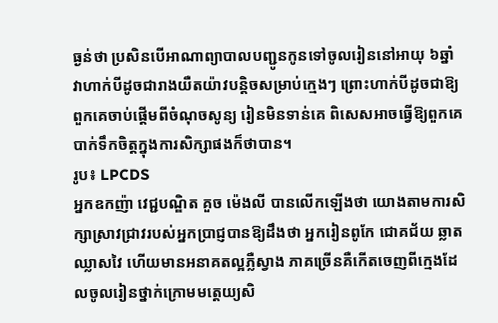ធ្ងន់ថា ប្រសិនបើអាណាព្យាបាលបញ្ជូនកូនទៅចូលរៀននៅអាយុ ៦ឆ្នាំ វាហាក់បីដូចជារាងយឺតយ៉ាវបន្តិចសម្រាប់ក្មេងៗ ព្រោះហាក់បីដូចជាឱ្យពួកគេចាប់ផ្ដើមពីចំណុចសូន្យ រៀនមិនទាន់គេ ពិសេសអាចធ្វើឱ្យពួកគេបាក់ទឹកចិត្តក្នុងការសិក្សាផងក៏ថាបាន។
រូប៖ LPCDS
អ្នកឧកញ៉ា វេជ្ជបណ្ឌិត គួច ម៉េងលី បានលើកឡើងថា យោងតាមការសិក្សាស្រាវជ្រាវរបស់អ្នកប្រាជ្ញបានឱ្យដឹងថា អ្នករៀនពូកែ ជោគជ័យ ឆ្លាត ឈ្លាសវៃ ហើយមានអនាគតល្អភ្លឺស្វាង ភាគច្រើនគឺកើតចេញពីក្មេងដែលចូលរៀនថ្នាក់ក្រោមមត្តេយ្យសិ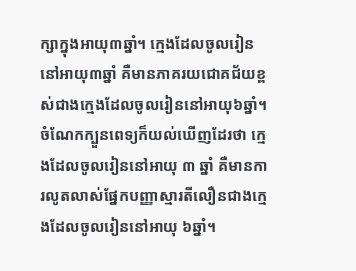ក្សាក្នុងអាយុ៣ឆ្នាំ។ ក្មេងដែលចូលរៀននៅអាយុ៣ឆ្នាំ គឺមានភាគរយជោគជ័យខ្ពស់ជាងក្មេងដែលចូលរៀននៅអាយុ៦ឆ្នាំ។ ចំណែកក្បួនពេទ្យក៏យល់ឃើញដែរថា ក្មេងដែលចូលរៀននៅអាយុ ៣ ឆ្នាំ គឺមានការលូតលាស់ផ្នែកបញ្ញាស្មារតីលឿនជាងក្មេងដែលចូលរៀននៅអាយុ ៦ឆ្នាំ។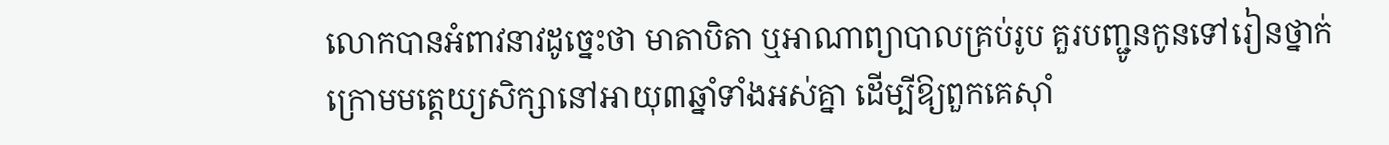លោកបានអំពាវនាវដូច្នេះថា មាតាបិតា ឬអាណាព្យាបាលគ្រប់រូប គួរបញ្ជូនកូនទៅរៀនថ្នាក់ក្រោមមត្តេយ្យសិក្សានៅអាយុ៣ឆ្នាំទាំងអស់គ្នា ដើម្បីឱ្យពួកគេស៊ាំ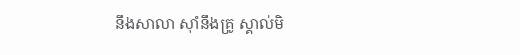នឹងសាលា ស៊ាំនឹងគ្រូ ស្គាល់មិ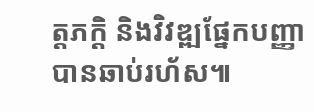ត្តភក្តិ និងវិវឌ្ឍផ្នែកបញ្ញាបានឆាប់រហ័ស៕